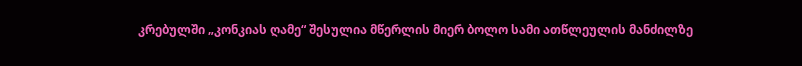კრებულში „კონკიას ღამე“ შესულია მწერლის მიერ ბოლო სამი ათწლეულის მანძილზე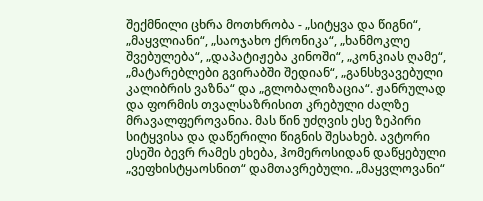შექმნილი ცხრა მოთხრობა - „სიტყვა და წიგნი“, „მაყვლიანი“, „საოჯახო ქრონიკა“, „ხანმოკლე შვებულება“, „დაპატიჟება კინოში“, „კონკიას ღამე“, „მატარებლები გვირაბში შედიან“, „განსხვავებული კალიბრის ვაზნა“ და „გლობალიზაცია“. ჟანრულად და ფორმის თვალსაზრისით კრებული ძალზე მრავალფეროვანია. მას წინ უძღვის ესე ზეპირი სიტყვისა და დაწერილი წიგნის შესახებ. ავტორი ესეში ბევრ რამეს ეხება, ჰომეროსიდან დაწყებული „ვეფხისტყაოსნით“ დამთავრებული. „მაყვლოვანი“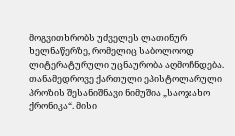მოგვითხრობს უძველეს ლათინურ ხელნაწერზე, რომელიც საბოლოოდ ლიტერატურული უცნაურობა აღმოჩნდება. თანამედროვე ქართული ეპისტოლარული პროზის შესანიშნავი ნიმუშია „საოჯახო ქრონიკა“. მისი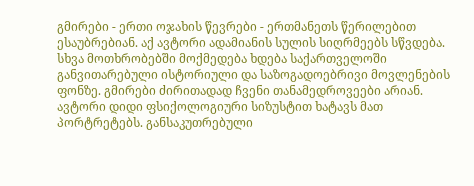გმირები - ერთი ოჯახის წევრები - ერთმანეთს წერილებით ესაუბრებიან. აქ ავტორი ადამიანის სულის სიღრმეებს სწვდება. სხვა მოთხრობებში მოქმედება ხდება საქართველოში განვითარებული ისტორიული და საზოგადოებრივი მოვლენების ფონზე. გმირები ძირითადად ჩვენი თანამედროვეები არიან. ავტორი დიდი ფსიქოლოგიური სიზუსტით ხატავს მათ პორტრეტებს. განსაკუთრებული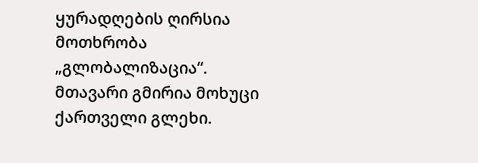ყურადღების ღირსია მოთხრობა „გლობალიზაცია“. მთავარი გმირია მოხუცი ქართველი გლეხი.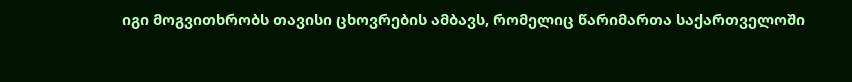იგი მოგვითხრობს თავისი ცხოვრების ამბავს, რომელიც წარიმართა საქართველოში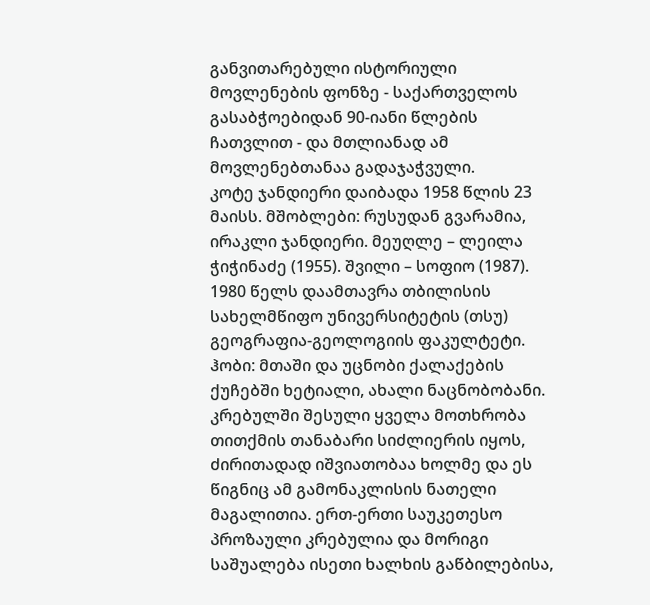განვითარებული ისტორიული მოვლენების ფონზე - საქართველოს გასაბჭოებიდან 90-იანი წლების ჩათვლით - და მთლიანად ამ მოვლენებთანაა გადაჯაჭვული.
კოტე ჯანდიერი დაიბადა 1958 წლის 23 მაისს. მშობლები: რუსუდან გვარამია, ირაკლი ჯანდიერი. მეუღლე – ლეილა ჭიჭინაძე (1955). შვილი – სოფიო (1987). 1980 წელს დაამთავრა თბილისის სახელმწიფო უნივერსიტეტის (თსუ) გეოგრაფია-გეოლოგიის ფაკულტეტი. ჰობი: მთაში და უცნობი ქალაქების ქუჩებში ხეტიალი, ახალი ნაცნობობანი.
კრებულში შესული ყველა მოთხრობა თითქმის თანაბარი სიძლიერის იყოს, ძირითადად იშვიათობაა ხოლმე და ეს წიგნიც ამ გამონაკლისის ნათელი მაგალითია. ერთ-ერთი საუკეთესო პროზაული კრებულია და მორიგი საშუალება ისეთი ხალხის გაწბილებისა,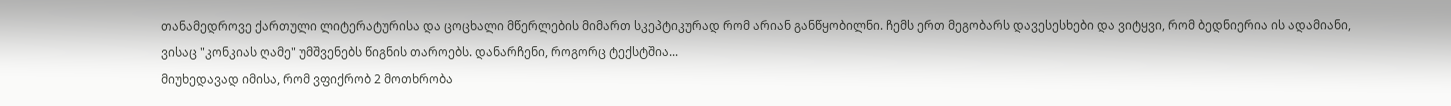თანამედროვე ქართული ლიტერატურისა და ცოცხალი მწერლების მიმართ სკეპტიკურად რომ არიან განწყობილნი. ჩემს ერთ მეგობარს დავესესხები და ვიტყვი, რომ ბედნიერია ის ადამიანი, ვისაც "კონკიას ღამე" უმშვენებს წიგნის თაროებს. დანარჩენი, როგორც ტექსტშია...
მიუხედავად იმისა, რომ ვფიქრობ 2 მოთხრობა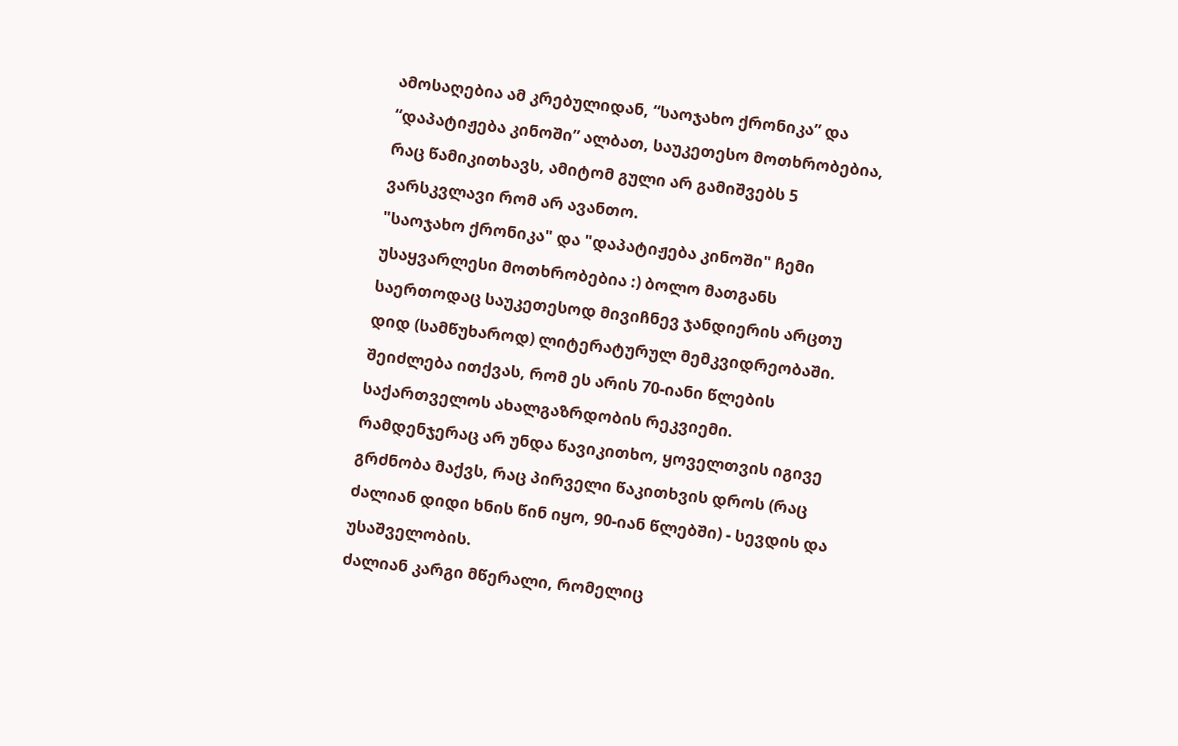ამოსაღებია ამ კრებულიდან, “საოჯახო ქრონიკა” და “დაპატიჟება კინოში” ალბათ, საუკეთესო მოთხრობებია, რაც წამიკითხავს, ამიტომ გული არ გამიშვებს 5 ვარსკვლავი რომ არ ავანთო.
"საოჯახო ქრონიკა" და "დაპატიჟება კინოში" ჩემი უსაყვარლესი მოთხრობებია :) ბოლო მათგანს საერთოდაც საუკეთესოდ მივიჩნევ ჯანდიერის არცთუ დიდ (სამწუხაროდ) ლიტერატურულ მემკვიდრეობაში. შეიძლება ითქვას, რომ ეს არის 70-იანი წლების საქართველოს ახალგაზრდობის რეკვიემი. რამდენჯერაც არ უნდა წავიკითხო, ყოველთვის იგივე გრძნობა მაქვს, რაც პირველი წაკითხვის დროს (რაც ძალიან დიდი ხნის წინ იყო, 90-იან წლებში) - სევდის და უსაშველობის.
ძალიან კარგი მწერალი, რომელიც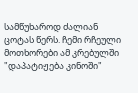სამწუხაროდ ძალიან ცოტას წერს. ჩემი რჩეული მოთხორები ამ კრებულში "დაპატიჟება კინოში"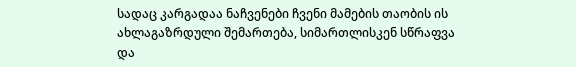სადაც კარგადაა ნაჩვენები ჩვენი მამების თაობის ის ახლაგაზრდული შემართება, სიმართლისკენ სწრაფვა და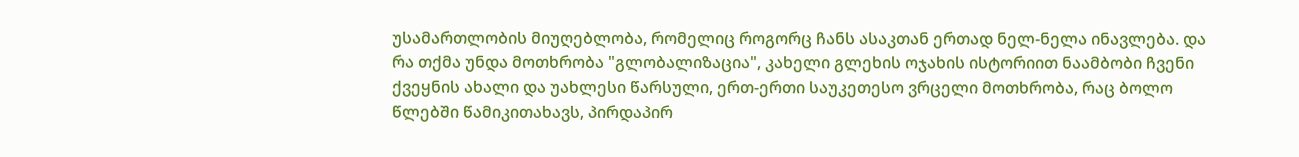უსამართლობის მიუღებლობა, რომელიც როგორც ჩანს ასაკთან ერთად ნელ-ნელა ინავლება. და რა თქმა უნდა მოთხრობა "გლობალიზაცია", კახელი გლეხის ოჯახის ისტორიით ნაამბობი ჩვენი ქვეყნის ახალი და უახლესი წარსული, ერთ-ერთი საუკეთესო ვრცელი მოთხრობა, რაც ბოლო წლებში წამიკითახავს, პირდაპირ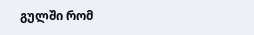გულში რომ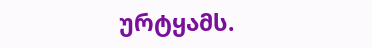ურტყამს.